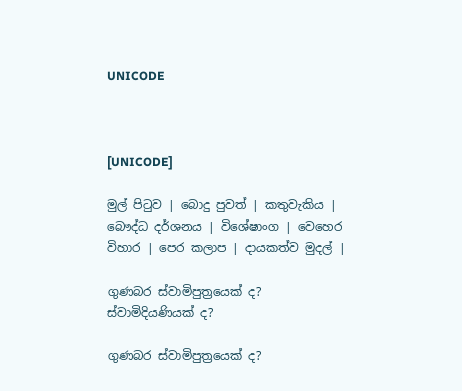UNICODE



[UNICODE]

මුල් පිටුව | බොදු පුවත් | කතුවැකිය | බෞද්ධ දර්ශනය | විශේෂාංග | වෙහෙර විහාර | පෙර කලාප | දායකත්ව මුදල් |

ගුණබර ස්වාමිපුත්‍රයෙක් ද? ස්වාමිදියණියක් ද?

ගුණබර ස්වාමිපුත්‍රයෙක් ද?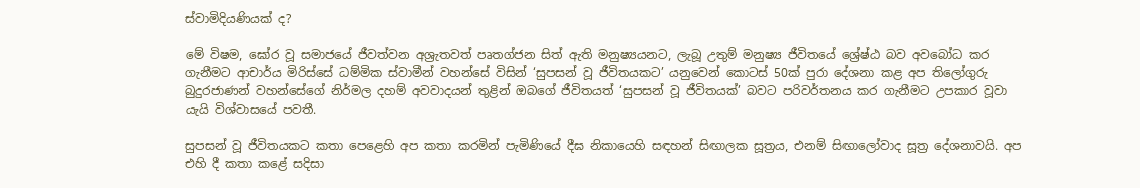ස්වාමිදියණියක් ද?

මේ විෂම, ඝෝර වූ සමාජයේ ජීවත්වන අශ්‍රැතවත් පෘතග්ජන සිත් ඇති මනුෂ්‍යයනට, ලැබූ උතුම් මනුෂ්‍ය ජීවිතයේ ශ්‍රේෂ්ඨ බව අවබෝධ කර ගැනීමට ආචාර්ය මිරිස්සේ ධම්මික ස්වාමීන් වහන්සේ විසින් ‘සුපසන් වූ ජීවිතයකට’ යනුවෙන් කොටස් 50ක් පුරා දේශනා කළ අප තිලෝගුරු බුදුරජාණන් වහන්සේගේ නිර්මල දහම් අවවාදයන් තුළින් ඔබගේ ජීවිතයත් ‘සුපසන් වූ ජීවිතයක්’ බවට පරිවර්තනය කර ගැනීමට උපකාර වූවා යැයි විශ්වාසයේ පවතී.

සුපසන් වූ ජීවිතයකට කතා පෙළෙහි අප කතා කරමින් පැමිණියේ දීඝ නිකායෙහි සඳහන් සිඟාලක සූත්‍රය, එනම් සිඟාලෝවාද සූත්‍ර දේශනාවයි. අප එහි දී කතා කළේ සදිසා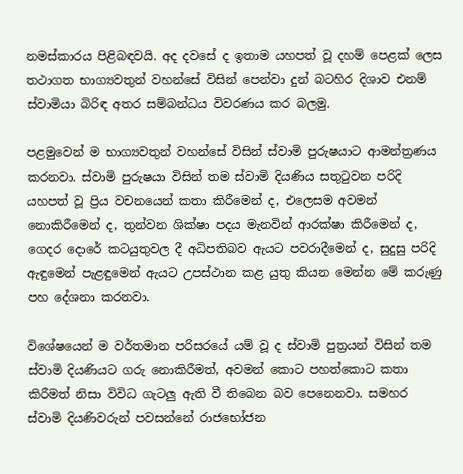නමස්කාරය පිළිබඳවයි. අද දවසේ ද ඉතාම යහපත් වූ දහම් පෙළක් ලෙස තථාගත භාග්‍යවතුන් වහන්සේ විසින් පෙන්වා දුන් බටහිර දිශාව එනම් ස්වාමියා බිරිඳ අතර සම්බන්ධය විවරණය කර බලමු.

පළමුවෙන් ම භාග්‍යවතුන් වහන්සේ විසින් ස්වාමි පුරුෂයාට ආමන්ත්‍රණය කරනවා. ස්වාමි පුරුෂයා විසින් තම ස්වාමි දියණිය සතුටුවන පරිදි යහපත් වූ ප්‍රිය වචනයෙන් කතා කිරීමෙන් ද, එලෙසම අවමන් නොකිරීමෙන් ද, තුන්වන ශික්ෂා පදය මැනවින් ආරක්ෂා කිරීමෙන් ද, ගෙදර දොරේ කටයුතුවල දී අධිපතිබව ඇයට පවරාදීමෙන් ද, සුදුසු පරිදි ඇඳුමෙන් පැළඳුමෙන් ඇයට උපස්ථාන කළ යුතු කියන මෙන්න මේ කරුණු පහ දේශනා කරනවා.

විශේෂයෙන් ම වර්තමාන පරිසරයේ යම් වූ ද ස්වාමි පුත්‍රයන් විසින් තම ස්වාමි දියණියට ගරු නොකිරීමත්, අවමන් කොට පහත්කොට කතා කිරීමත් නිසා විවිධ ගැටලු ඇති වී තිබෙන බව පෙනෙනවා. සමහර ස්වාමි දියණිවරුන් පවසන්නේ රාජභෝජන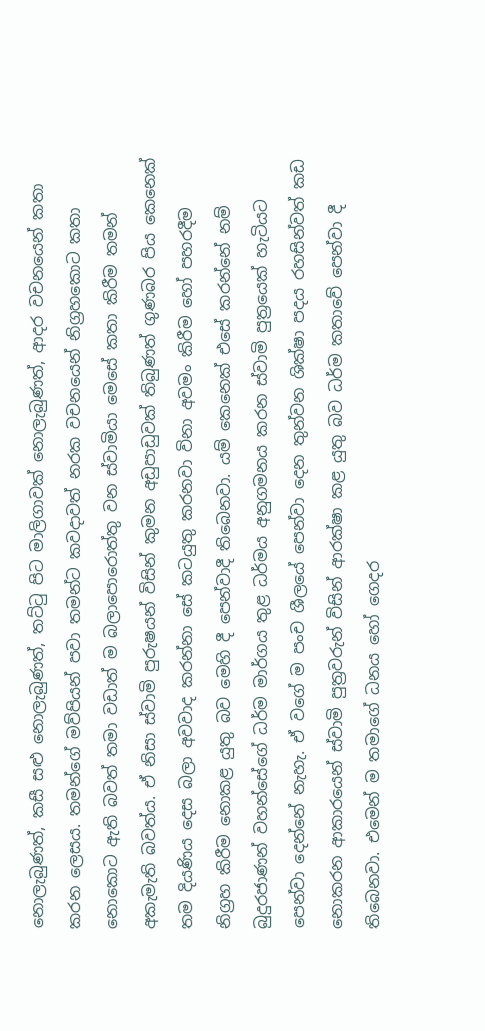නොලැබුණත්, කසී සළු නොලැබුණත්, තට්ටු පිට මාලිගාවක් නොලැබුණත්, ආදර වචනයෙන් කතා කරන ලෙසය. තමන්ගේ මව්පියන් පවා තමන්ට කවදාවත් නරක වචනයෙන් නිග්‍රහකොට කතා නොකොට ඇති බවත් තමා වඩාත් ම බලාපොරොත්තු වන ස්වාමියා මෙසේ කතා කිරීම තමන් අකැමැති බවත්ය. ඒ නිසා ස්වාමි පුරුෂයන් විසින් කුමන අඩුපාඩුවක් තිබුණත් ගුණබර පිය කෙනෙක් තම දියණිය දෙස බලා අවවාද කරන්නා සේ කටයුතු කරනවා විනා අවමං කිරීම හෝ පහරදීම නිග්‍රහ කිරීම නොකළ යුතු බව මෙහි දී පෙන්වාදී තිබෙනවා. යම් කෙනෙක් එසේ කරන්නේ නම් බුදුරජාණන් වහන්සේගේ ධර්ම මාර්ගය තුළ ධර්මය අනුගමනය කරන ස්වාමි පුත්‍රයෙක් හැටියට පෙන්වා දෙන්නේ නැහැ. ඒ වගේ ම පංච ශීලයේ පෙන්වා දෙන තුන්වන ශික්ෂා පදය රහසින්වත් කඩ නොකරන ආකාරයෙන් ස්වාමි පුත්‍රවරුන් විසින් ආරක්ෂා කළ යුතු බව ධර්ම කතාවේ පෙන්වා දී තිබෙනවා. එමෙන් ම තමාගේ ධනය හෝ ගෙදර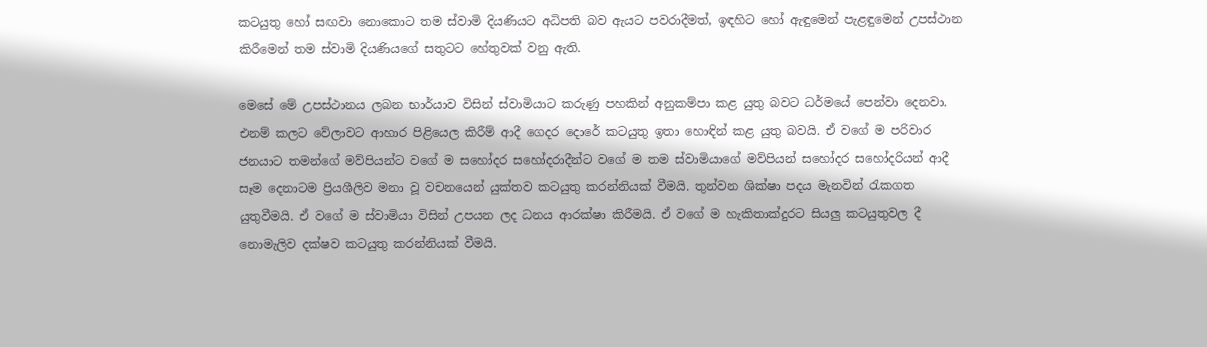කටයුතු හෝ සඟවා නොකොට තම ස්වාමි දියණියට අධිපති බව ඇයට පවරාදීමත්, ඉඳහිට හෝ ඇඳුමෙන් පැළඳුමෙන් උපස්ථාන කිරීමෙන් තම ස්වාමි දියණියගේ සතුටට හේතුවක් වනු ඇති.

මෙසේ මේ උපස්ථානය ලබන භාර්යාව විසින් ස්වාමියාට කරුණු පහකින් අනුකම්පා කළ යුතු බවට ධර්මයේ පෙන්වා දෙනවා. එනම් කලට වේලාවට ආහාර පිළියෙල කිරීම් ආදී ගෙදර දොරේ කටයුතු ඉතා හොඳින් කළ යුතු බවයි. ඒ වගේ ම පරිවාර ජනයාට තමන්ගේ මව්පියන්ට වගේ ම සහෝදර සහෝදරාදීන්ට වගේ ම තම ස්වාමියාගේ මව්පියන් සහෝදර සහෝදරියන් ආදී සෑම දෙනාටම ප්‍රියශීලිව මනා වූ වචනයෙන් යුක්තව කටයුතු කරන්නියක් වීමයි. තුන්වන ශික්ෂා පදය මැනවින් රැකගත යුතුවීමයි. ඒ වගේ ම ස්වාමියා විසින් උපයන ලද ධනය ආරක්ෂා කිරීමයි. ඒ වගේ ම හැකිතාක්දුරට සියලු කටයුතුවල දී නොමැලිව දක්ෂව කටයුතු කරන්නියක් වීමයි.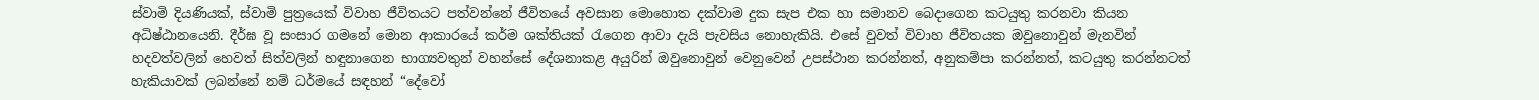ස්වාමි දියණියක්, ස්වාමි පුත්‍රයෙක් විවාහ ජීවිතයට පත්වන්නේ ජීවිතයේ අවසාන මොහොත දක්වාම දුක සැප එක හා සමානව බෙදාගෙන කටයුතු කරනවා කියන අධිෂ්ඨානයෙනි. දීර්ඝ වූ සංසාර ගමනේ මොන ආකාරයේ කර්ම ශක්තියක් රැගෙන ආවා දැයි පැවසිය නොහැකියි. එසේ වුවත් විවාහ ජීවිතයක ඔවුනොවුන් මැනවින් හදවත්වලින් හෙවත් සිත්වලින් හඳුනාගෙන භාග්‍යවතුන් වහන්සේ දේශනාකළ අයුරින් ඔවුනොවුන් වෙනුවෙන් උපස්ථාන කරන්නත්, අනුකම්පා කරන්නත්, කටයුතු කරන්නටත් හැකියාවක් ලබන්නේ නම් ධර්මයේ සඳහන් “දේවෝ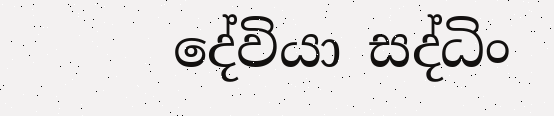දේවියා සද්ධිං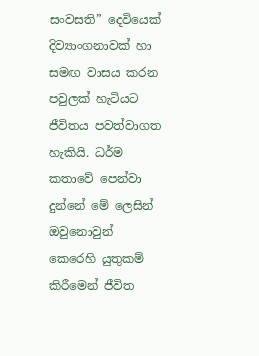සංවසති” දෙවියෙක් දිව්‍යාංගනාවක් හා සමඟ වාසය කරන පවුලක් හැටියට ජීවිතය පවත්වාගත හැකියි. ධර්ම කතාවේ පෙන්වා දුන්නේ මේ ලෙසින් ඔවුනොවුන් කෙරෙහි යුතුකම් කිරීමෙන් ජීවිත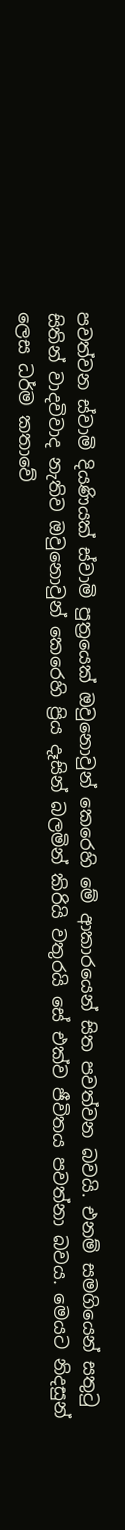පවත්වන ස්වාමි දියණියක් ස්වාමි පුත්‍රයෙක් ඔවුනොවුන් කෙරෙහි මේ ආකාරයෙන් සිත පවත්වන බවයි. එනම් සමගියෙන් සතුටු සිතින් වාදවිවාද නැතිව ඔවුනොවුන් කෙරෙහි ප්‍රිය දෑසින් බලමින් කිරියි වතුරයි සේ එක්ව ජීවිතය පවත්නා බවය. මෙයට නිදසුන් ලෙස ධර්ම කතාවේ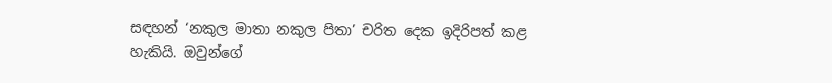සඳහන් ‘නකුල මාතා නකුල පිතා’ චරිත දෙක ඉදිරිපත් කළ හැකියි. ඔවුන්ගේ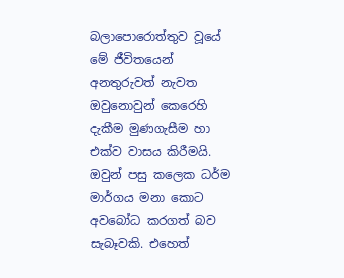බලාපොරොත්තුව වූයේ මේ ජීවිතයෙන් අනතුරුවත් නැවත ඔවුනොවුන් කෙරෙහි දැකීම මුණගැසීම හා එක්ව වාසය කිරීමයි. ඔවුන් පසු කලෙක ධර්ම මාර්ගය මනා කොට අවබෝධ කරගත් බව සැබෑවකි. එහෙත්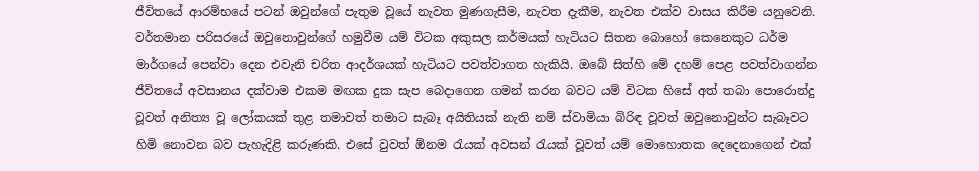ජීවිතයේ ආරම්භයේ පටන් ඔවුන්ගේ පැතුම වූයේ නැවත මුණගැසීම, නැවත දැකීම, නැවත එක්ව වාසය කිරීම යනුවෙනි. වර්තමාන පරිසරයේ ඔවුනොවුන්ගේ හමුවීම යම් විටක අකුසල කර්මයක් හැටියට සිතන බොහෝ කෙනෙකුට ධර්ම මාර්ගයේ පෙන්වා දෙන එවැනි චරිත ආදර්ශයක් හැටියට පවත්වාගත හැකියි. ඔබේ සිත්හි මේ දහම් පෙළ පවත්වාගන්න ජීවිතයේ අවසානය දක්වාම එකම මඟක දුක සැප බෙදාගෙන ගමන් කරන බවට යම් විටක හිසේ අත් තබා පොරොන්දු වූවත් අනිත්‍ය වූ ලෝකයක් තුළ තමාවත් තමාට සැබෑ අයිතියක් නැති නම් ස්වාමියා බිරිඳ වූවත් ඔවුනොවුන්ට සැබෑවට හිමි නොවන බව පැහැදිළි කරුණකි. එසේ වුවත් ඕනම රැයක් අවසන් රැයක් වූවත් යම් මොහොතක දෙදෙනාගෙන් එක්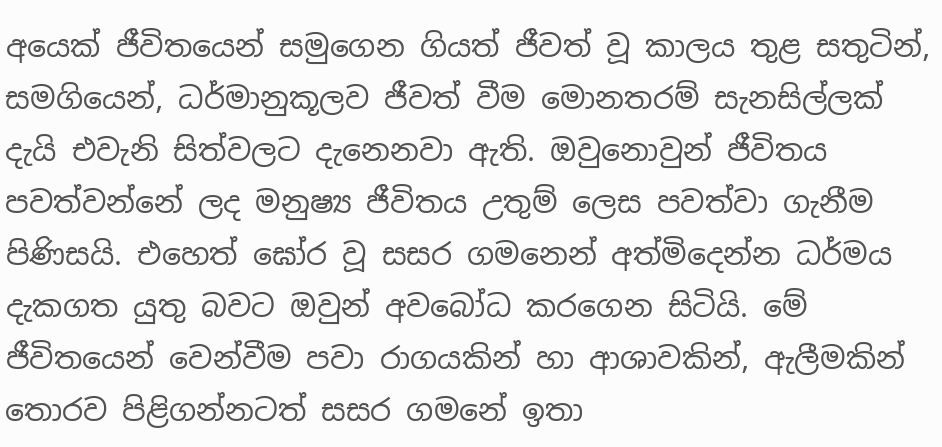අයෙක් ජීවිතයෙන් සමුගෙන ගියත් ජීවත් වූ කාලය තුළ සතුටින්, සමගියෙන්, ධර්මානුකූලව ජීවත් වීම මොනතරම් සැනසිල්ලක් දැයි එවැනි සිත්වලට දැනෙනවා ඇති. ඔවුනොවුන් ජීවිතය පවත්වන්නේ ලද මනුෂ්‍ය ජීවිතය උතුම් ලෙස පවත්වා ගැනීම පිණිසයි. එහෙත් ඝෝර වූ සසර ගමනෙන් අත්මිදෙන්න ධර්මය දැකගත යුතු බවට ඔවුන් අවබෝධ කරගෙන සිටියි. මේ ජීවිතයෙන් වෙන්වීම පවා රාගයකින් හා ආශාවකින්, ඇලීමකින් තොරව පිළිගන්නටත් සසර ගමනේ ඉතා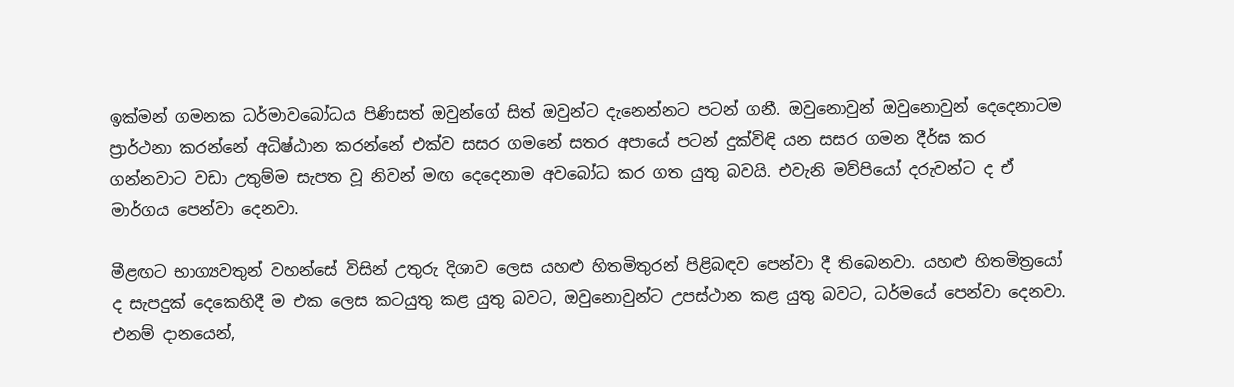ඉක්මන් ගමනක ධර්මාවබෝධය පිණිසත් ඔවුන්ගේ සිත් ඔවුන්ට දැනෙන්නට පටන් ගනී. ඔවුනොවුන් ඔවුනොවුන් දෙදෙනාටම ප්‍රාර්ථනා කරන්නේ අධිෂ්ඨාන කරන්නේ එක්ව සසර ගමනේ සතර අපායේ පටන් දුක්විඳි යන සසර ගමන දීර්ඝ කර ගන්නවාට වඩා උතුම්ම සැපත වූ නිවන් මඟ දෙදෙනාම අවබෝධ කර ගත යුතු බවයි. එවැනි මව්පියෝ දරුවන්ට ද ඒ මාර්ගය පෙන්වා දෙනවා.

මීළඟට භාග්‍යවතුන් වහන්සේ විසින් උතුරු දිශාව ලෙස යහළු හිතමිතුරන් පිළිබඳව පෙන්වා දී තිබෙනවා. යහළු හිතමිත්‍රයෝ ද සැපදුක් දෙකෙහිදී ම එක ලෙස කටයුතු කළ යුතු බවට, ඔවුනොවුන්ට උපස්ථාන කළ යුතු බවට, ධර්මයේ පෙන්වා දෙනවා. එනම් දානයෙන්,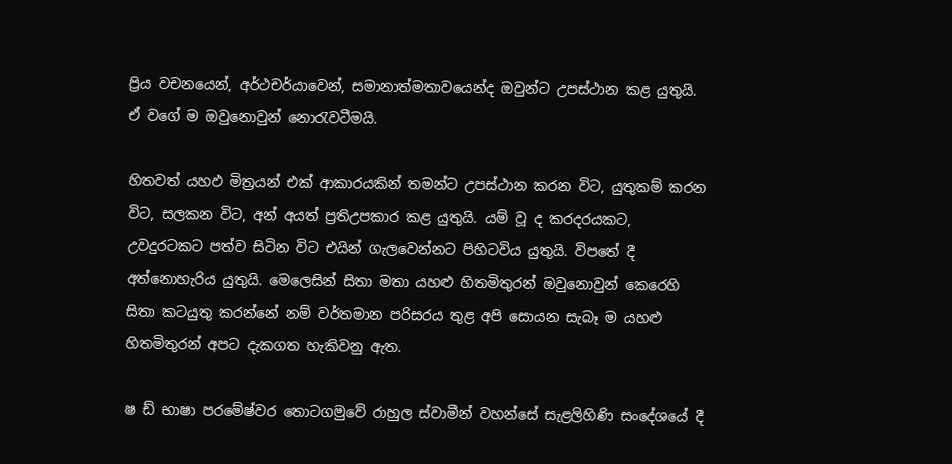ප්‍රිය වචනයෙන්, අර්ථචර්යාවෙන්, සමානාත්මතාවයෙන්ද ඔවුන්ට උපස්ථාන කළ යුතුයි. ඒ වගේ ම ඔවුනොවුන් නොරැවටීමයි.

හිතවත් යහඵ මිත්‍රයන් එක් ආකාරයකින් තමන්ට උපස්ථාන කරන විට, යුතුකම් කරන විට, සලකන විට, අන් අයත් ප්‍රතිඋපකාර කළ යුතුයි. යම් වූ ද කරදරයකට, උවදුරටකට පත්ව සිටින විට එයින් ගැලවෙන්නට පිහිටවිය යුතුයි. විපතේ දී අත්නොහැරිය යුතුයි. මෙලෙසින් සිතා මතා යහළු හිතමිතුරන් ඔවුනොවුන් කෙරෙහි සිතා කටයුතු කරන්නේ නම් වර්තමාන පරිසරය තුළ අපි සොයන සැබෑ ම යහළු හිතමිතුරන් අපට දැකගත හැකිවනු ඇත.

ෂ ඩ් භාෂා පරමේෂ්වර තොටගමුවේ රාහුල ස්වාමීන් වහන්සේ සැළලිහිණි සංදේශයේ දී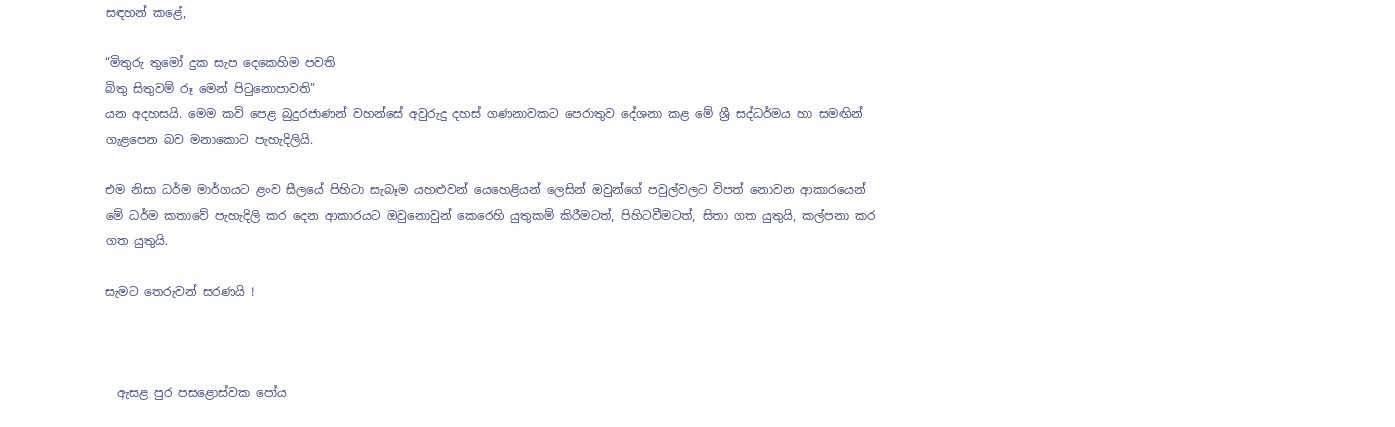සඳහන් කළේ,

“මිතුරු තුමෝ දුක සැප දෙකෙහිම පවති
බිතු සිතුවම් රූ මෙන් පිටුනොපාවති”
යන අදහසයි. මෙම කවි පෙළ බුදුරජාණන් වහන්සේ අවුරුදු දහස් ගණනාවකට පෙරාතුව දේශනා කළ මේ ශ්‍රී සද්ධර්මය හා සමඟින් ගැළපෙන බව මනාකොට පැහැදිලියි.

එම නිසා ධර්ම මාර්ගයට ළංව සීලයේ පිහිටා සැබෑම යහළුවන් යෙහෙළියන් ලෙසින් ඔවුන්ගේ පවුල්වලට විපත් නොවන ආකාරයෙන් මේ ධර්ම කතාවේ පැහැදිලි කර දෙන ආකාරයට ඔවුනොවුන් කෙරෙහි යුතුකම් කිරීමටත්, පිහිටවීමටත්, සිතා ගත යුතුයි, කල්පනා කර ගත යුතුයි.

සැමට තෙරුවන් සරණයි !



  ඇසළ පුර පසළොස්වක පෝය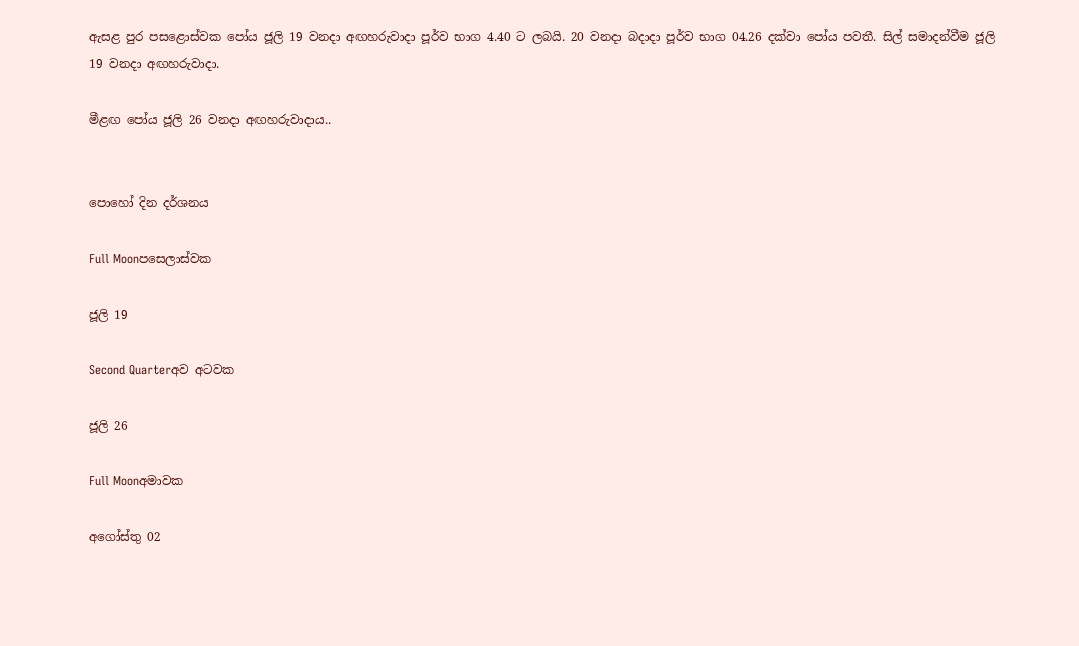ඇසළ පුර පසළොස්වක පෝය ජූලි 19 වනදා අඟහරුවාදා පූර්ව භාග 4.40 ට ලබයි. 20 වනදා බදාදා පූර්ව භාග 04.26 දක්වා පෝය පවතී. සිල් සමාදන්වීම ජූලි 19 වනදා අඟහරුවාදා.

මීළඟ පෝය ජූලි 26 වනදා අඟහරුවාදාය..


පොහෝ දින දර්ශනය

Full Moonපසෙලාස්වක

ජූලි 19

Second Quarterඅව අටවක

ජූලි 26

Full Moonඅමාවක

අගෝස්තු 02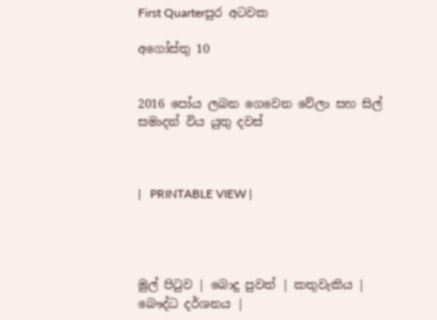First Quarterපුර අටවක

අගෝස්තු 10


2016 පෝය ලබන ගෙවෙන වේලා සහ සිල් සමාදන් විය යුතු දවස්



|   PRINTABLE VIEW |




මුල් පිටුව | බොදු පුවත් | කතුවැකිය | බෞද්ධ දර්ශනය |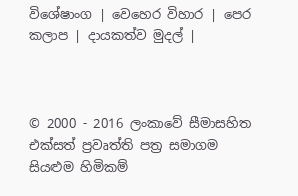විශේෂාංග | වෙහෙර විහාර | පෙර කලාප | දායකත්ව මුදල් |



© 2000 - 2016 ලංකාවේ සීමාසහිත එක්සත් ප්‍රවෘත්ති පත්‍ර සමාගම
සියළුම හිමිකම්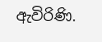ඇවිරිණි.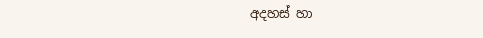අදහස් හා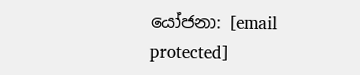යෝජනා: [email protected]